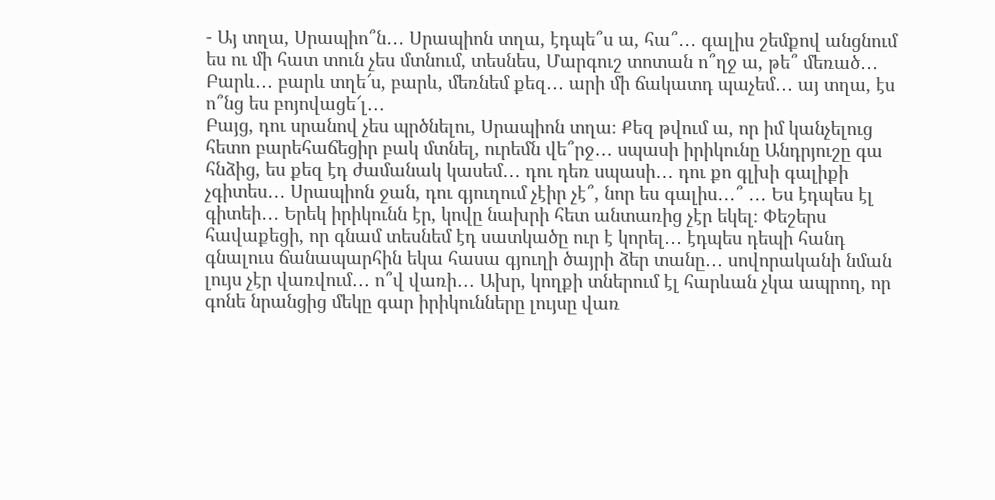- Այ տղա, Սրապիո՞ն․․․ Սրապիոն տղա, էդպե՞ս ա, հա՞․․․ գալիս շեմքով անցնում ես ու մի հատ տուն չես մտնում, տեսնես, Մարգուշ տոտան ո՞ղջ ա, թե՞ մեռած․․․ Բարև․․․ բարև տղե՜ս, բարև, մեռնեմ քեզ․․․ արի մի ճակատդ պաչեմ․․․ այ տղա, էս ո՞նց ես բոյովացե՜լ․․․
Բայց, դու սրանով չես պրծնելու, Սրապիոն տղա։ Քեզ թվում ա, որ իմ կանչելուց հետո բարեհաճեցիր բակ մտնել, ուրեմն վե՞րջ․․․ սպասի իրիկունը Անդրյուշը գա հնձից, ես քեզ էդ ժամանակ կասեմ․․․ դու դեռ սպասի․․․ դու քո գլխի գալիքի չգիտես․․․ Սրապիոն ջան, դու գյուղում չէիր չէ՞, նոր ես գալիս․․․՞ ․․․ Ես էդպես էլ գիտեի․․․ Երեկ իրիկունն էր, կովը նախրի հետ անտառից չէր եկել։ Փեշերս հավաքեցի, որ գնամ տեսնեմ էդ սատկածը ուր է կորել․․․ էդպես դեպի հանդ գնալուս ճանապարհին եկա հասա գյուղի ծայրի ձեր տանը․․․ սովորականի նման լույս չէր վառվում․․․ ո՞վ վառի․․․ Ախր, կողքի տներում էլ հարևան չկա ապրող, որ գոնե նրանցից մեկը գար իրիկունները լույսը վառ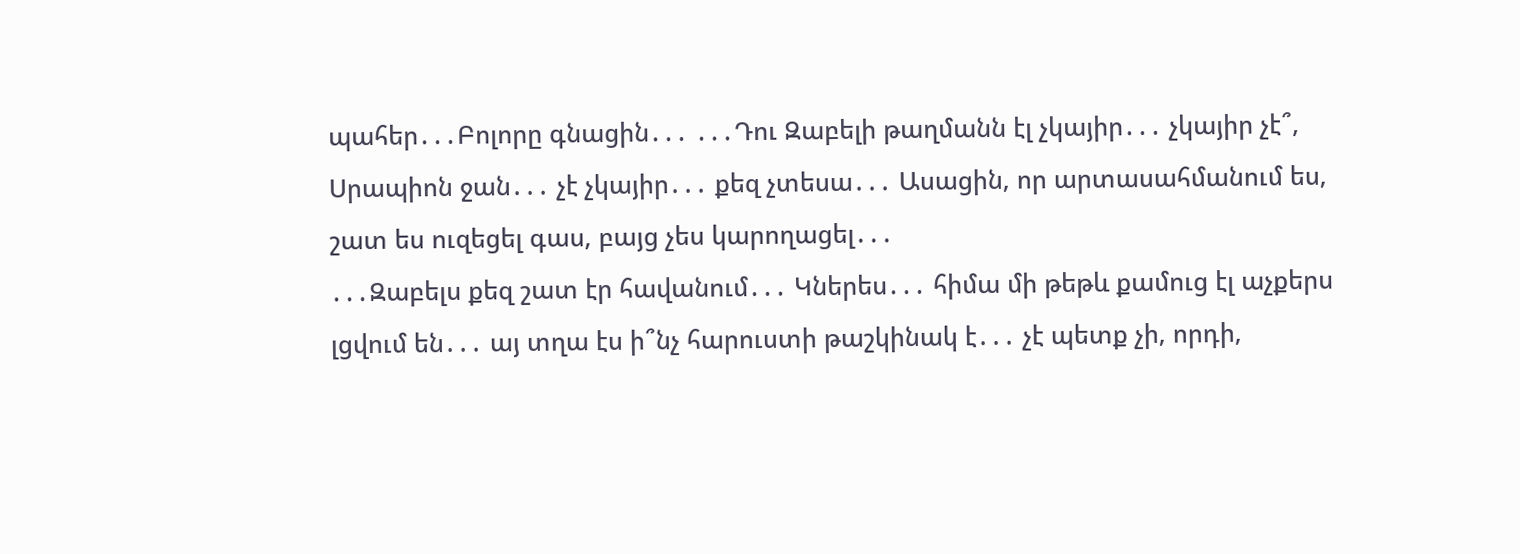պահեր․․․Բոլորը գնացին․․․ ․․․Դու Զաբելի թաղմանն էլ չկայիր․․․ չկայիր չէ՞, Սրապիոն ջան․․․ չէ չկայիր․․․ քեզ չտեսա․․․ Ասացին, որ արտասահմանում ես, շատ ես ուզեցել գաս, բայց չես կարողացել․․․
․․․Զաբելս քեզ շատ էր հավանում․․․ Կներես․․․ հիմա մի թեթև քամուց էլ աչքերս լցվում են․․․ այ տղա էս ի՞նչ հարուստի թաշկինակ է․․․ չէ պետք չի, որդի,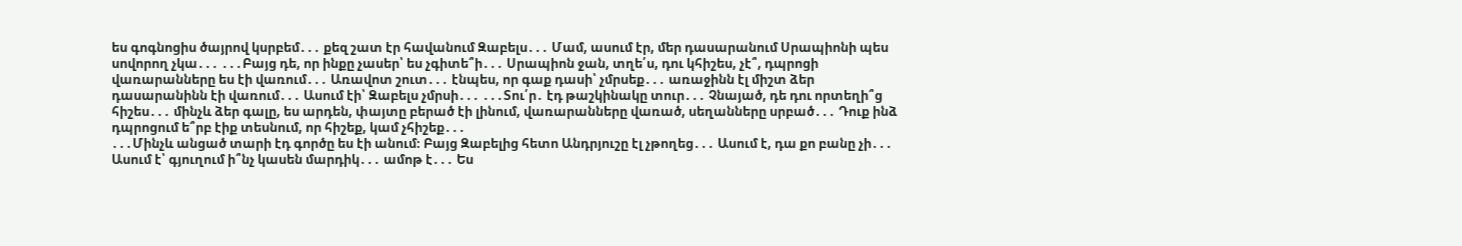ես գոգնոցիս ծայրով կսրբեմ․․․ քեզ շատ էր հավանում Զաբելս․․․ Մամ, ասում էր, մեր դասարանում Սրապիոնի պես սովորող չկա․․․ ․․․Բայց դե, որ ինքը չասեր՝ ես չգիտե՞ի․․․ Սրապիոն ջան, տղե՛ս, դու կհիշես, չէ՞, դպրոցի վառարանները ես էի վառում․․․ Առավոտ շուտ․․․ էնպես, որ գաք դասի՝ չմրսեք․․․ առաջինն էլ միշտ ձեր դասարանինն էի վառում․․․ Ասում էի՝ Զաբելս չմրսի․․․ ․․․Տու՛ր․ էդ թաշկինակը տուր․․․ Չնայած, դե դու որտեղի՞ց հիշես․․․ մինչև ձեր գալը, ես արդեն, փայտը բերած էի լինում, վառարանները վառած, սեղանները սրբած․․․ Դուք ինձ դպրոցում ե՞րբ էիք տեսնում, որ հիշեք, կամ չհիշեք․․․
․․․Մինչև անցած տարի էդ գործը ես էի անում։ Բայց Զաբելից հետո Անդրյուշը էլ չթողեց․․․ Ասում է, դա քո բանը չի․․․ Ասում է՝ գյուղում ի՞նչ կասեն մարդիկ․․․ ամոթ է․․․ Ես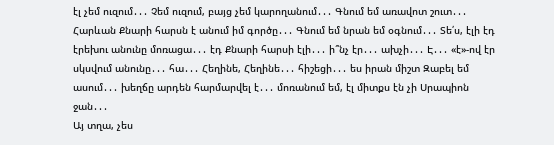էլ չեմ ուզում․․․ Չեմ ուզում, բայց չեմ կարողանում․․․ Գնում եմ առավոտ շուտ․․․ Հարևան Քնարի հարսն է անում իմ գործը․․․ Գնում եմ նրան եմ օգնում․․․ Տե՛ս, էլի էդ էրեխու անունը մոռացա․․․ էդ Քնարի հարսի էլի․․․ ի՞նչ էր․․․ ախչի․․․ Է․․․ «է»-ով էր սկսվում անունը․․․ հա․․․ Հեղինե, Հեղինե․․․ հիշեցի․․․ ես իրան միշտ Զաբել եմ ասում․․․ խեղճը արդեն հարմարվել է․․․ մոռանում եմ, էլ միտքս էն չի Սրապիոն ջան․․․
Այ տղա, չես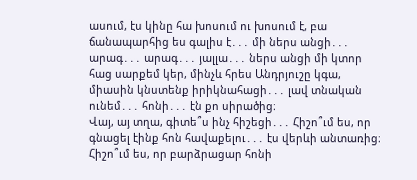ասում, էս կինը հա խոսում ու խոսում է, բա ճանապարհից ես գալիս է․․․ մի ներս անցի․․․ արագ․․․ արագ․․․ յալլա․․․ ներս անցի մի կտոր հաց սարքեմ կեր, մինչև հրես Անդրյուշը կգա, միասին կնստենք իրիկնահացի․․․ լավ տնական ունեմ․․․ հոնի․․․ էն քո սիրածից։
Վայ, այ տղա, գիտե՞ս ինչ հիշեցի․․․ Հիշո՞ւմ ես, որ գնացել էինք հոն հավաքելու․․․ էս վերևի անտառից։ Հիշո՞ւմ ես, որ բարձրացար հոնի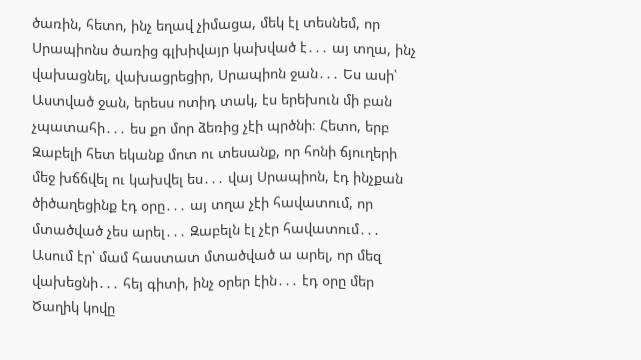ծառին, հետո, ինչ եղավ չիմացա, մեկ էլ տեսնեմ, որ Սրապիոնս ծառից գլխիվայր կախված է․․․ այ տղա, ինչ վախացնել, վախացրեցիր, Սրապիոն ջան․․․ Ես ասի՝ Աստված ջան, երեսս ոտիդ տակ, էս երեխուն մի բան չպատահի․․․ ես քո մոր ձեռից չէի պրծնի։ Հետո, երբ Զաբելի հետ եկանք մոտ ու տեսանք, որ հոնի ճյուղերի մեջ խճճվել ու կախվել ես․․․ վայ Սրապիոն, էդ ինչքան ծիծաղեցինք էդ օրը․․․ այ տղա չէի հավատում, որ մտածված չես արել․․․ Զաբելն էլ չէր հավատում․․․ Ասում էր՝ մամ հաստատ մտածված ա արել, որ մեզ վախեցնի․․․ հեյ գիտի, ինչ օրեր էին․․․ էդ օրը մեր Ծաղիկ կովը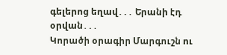գելերոց եղավ․․․ Երանի էդ օրվան․․․
Կորածի օրագիր Մարգուշն ու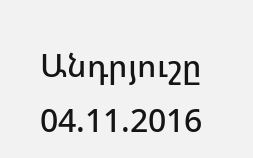Անդրյուշը
04.11.2016